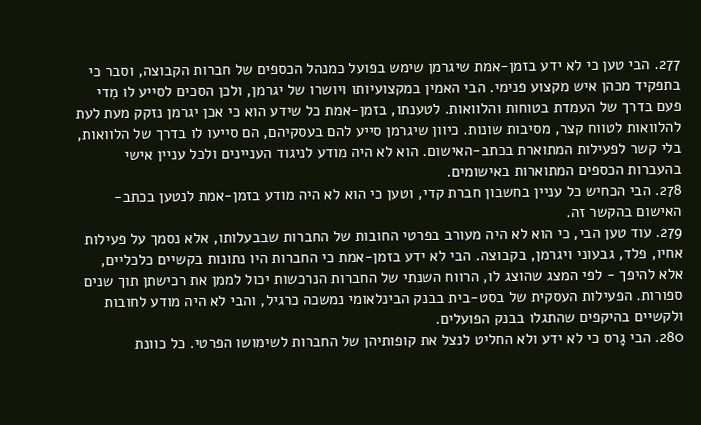277. הבי טען כי לא ידע בזמן-אמת שיגרמן שימש בפועל כמנהל הכספים של חברות הקבוצה, וסבר כי בתפקיד מכהן איש מקצוע פנימי. הבי האמין במקצועיותו ויושרו של יגרמן, ולכן הסכים לסייע לו מִדי פעם בדרך של העמדת בטוחות והלוואות. לטענתו, בזמן-אמת כל שידע הוא כי אכן יגרמן נזקק מעת לעת להלוואות לטווח קצר, מסיבות שונות. כיוון שיגרמן סייע להם בעסקיהם, הם סייעו לו בדרך של הלוואות, בלי קשר לפעילות המתוארת בכתב‑האישום. הוא לא היה מודע לניגוד העניינים ולכל עניין אישי בהעברות הכספים המתוארות באישומים.
278. הבי הכחיש כל עניין בחשבון חברת קדי, וטען כי הוא לא היה מודע בזמן-אמת לנטען בכתב-האישום בהקשר זה.
279. עוד טען הבי, כי הוא לא היה מעורב בפרטי החובות של החברות שבבעלותו, אלא נסמך על פעילות אחיו, פלד, גבעוני ויגרמן, בקבוצה. הבי לא ידע בזמן-אמת כי החברות היו נתונות בקשיים כלכליים, אלא להיפך - לפי המצג שהוצג לו, הרווח השנתי של החברות הנרכשות יכול לממן את רכישתן תוך שנים ספורות. הפעילות העסקית של בסט-בית בבנק הבינלאומי נמשכה כרגיל, והבי לא היה מודע לחובות ולקשיים בהיקפים שהתגלו בבנק הפועלים.
280. הבי גָרס כי לא ידע ולא החליט לנצל את קופותיהן של החברות לשימושו הפרטי. כל כוונת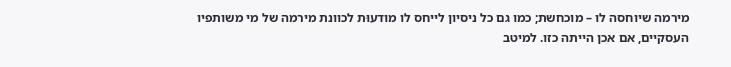מירמה שיוחסה לו – מוכחשת; כמו גם כל ניסיון לייחס לו מודעוּת לכוונת מירמה של מי משותפיו העסקיים, אם אכן הייתה כזו. למיטב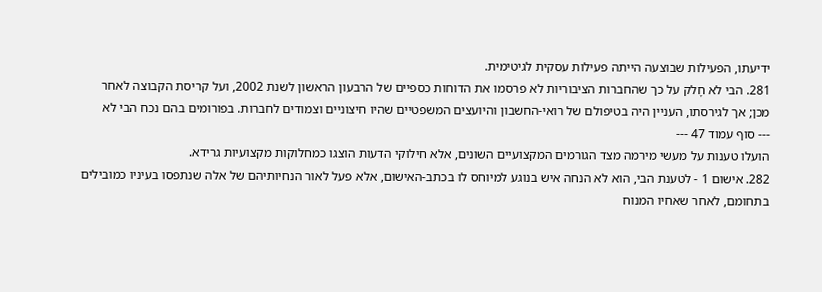ידיעתו, הפעילות שבוצעה הייתה פעילות עסקית לגיטימית.
281. הבי לא חָלק על כך שהחברות הציבוריות לא פרסמו את הדוחות כספיים של הרבעון הראשון לשנת 2002, ועל קריסת הקבוצה לאחר מכן; אך לגירסתו, העניין היה בטיפולם של רואי-החשבון והיועצים המשפטיים שהיו חיצוניים וצמודים לחברות. בפורומים בהם נכח הבי לא
--- סוף עמוד 47 ---
הועלו טענות על מעשי מירמה מצד הגורמים המקצועיים השונים, אלא חילוקי הדעות הוצגו כמחלוקות מקצועיות גרידא.
282. אישום 1 - לטענת הבי, הוא לא הנחה איש בנוגע למיוחס לו בכתב-האישום, אלא פעל לאור הנחיותיהם של אלה שנתפסו בעיניו כמובילים בתחומם, לאחר שאחיו המנוח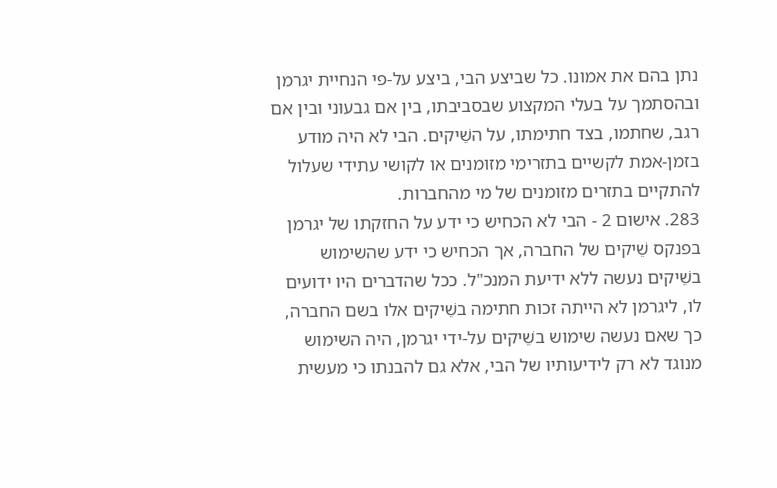נתן בהם את אמונו. כל שביצע הבי, ביצע על-פי הנחיית יגרמן ובהסתמך על בעלי המקצוע שבסביבתו, בין אם גבעוני ובין אם רגב, שחתמו, בצד חתימתו, על השֵׁיקים. הבי לא היה מודע בזמן‑אמת לקשיים בתזרימי מזומנים או לקושי עתידי שעלול להתקיים בתזרים מזומנים של מי מהחברות.
283. אישום 2 - הבי לא הכחיש כי ידע על החזקתו של יגרמן בפנקס שֵׁיקים של החברה, אך הכחיש כי ידע שהשימוש בשֵׁיקים נעשה ללא ידיעת המנכ"ל. ככל שהדברים היו ידועים לו, ליגרמן לא הייתה זכות חתימה בשֵׁיקים אלו בשם החברה, כך שאם נעשה שימוש בשֵׁיקים על-ידי יגרמן, היה השימוש מנוגד לא רק לידיעותיו של הבי, אלא גם להבנתו כי מעשית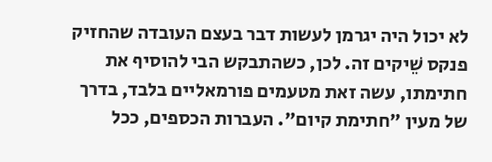לא יכול היה יגרמן לעשות דבר בעצם העובדה שהחזיק פנקס שֵׁיקים זה. לכן, כשהתבקש הבי להוסיף את חתימתו, עשה זאת מטעמים פורמאליים בלבד, בדרך של מעין "חתימת קיום". העברות הכספים, ככל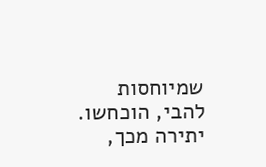שמיוחסות להבי, הוכחשו. יתירה מכך,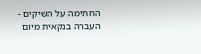החתימה על השֵׁיקים - העברה בנקאית מיום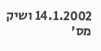14.1.2002 ושיק מס'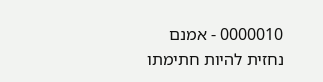0000010 - אמנם נחזית להיות חתימתו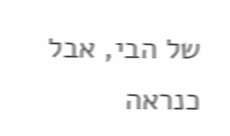של הבי, אבל כנראה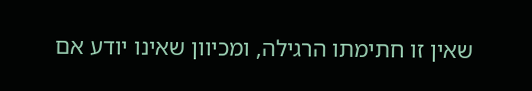שאין זו חתימתו הרגילה, ומכיוון שאינו יודע אם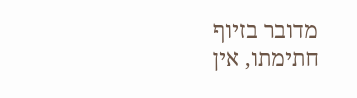מדובר בזיוף חתימתו, אין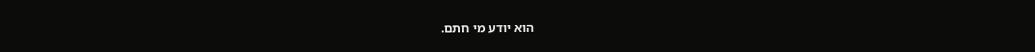הוא יודע מי חתם.